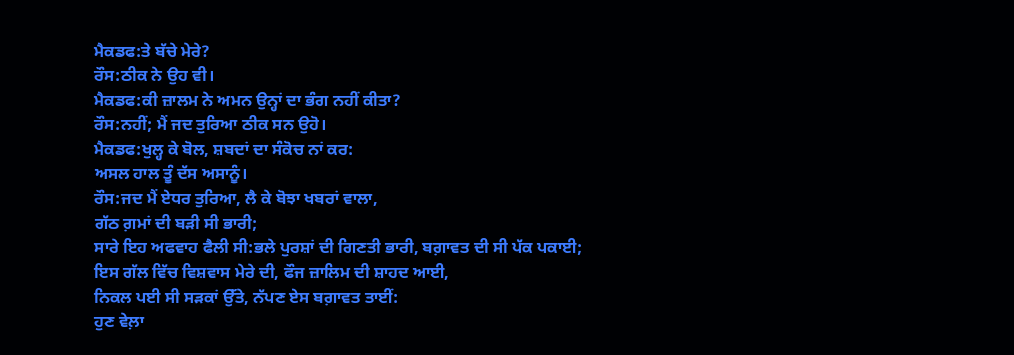ਮੈਕਡਫ:ਤੇ ਬੱਚੇ ਮੇਰੇ?
ਰੌਸ:ਠੀਕ ਨੇ ਉਹ ਵੀ।
ਮੈਕਡਫ:ਕੀ ਜ਼ਾਲਮ ਨੇ ਅਮਨ ਉਨ੍ਹਾਂ ਦਾ ਭੰਗ ਨਹੀਂ ਕੀਤਾ?
ਰੌਸ:ਨਹੀਂ; ਮੈਂ ਜਦ ਤੁਰਿਆ ਠੀਕ ਸਨ ਉਹੋ।
ਮੈਕਡਫ:ਖੁਲ੍ਹ ਕੇ ਬੋਲ, ਸ਼ਬਦਾਂ ਦਾ ਸੰਕੋਚ ਨਾਂ ਕਰ:
ਅਸਲ ਹਾਲ ਤੂੰ ਦੱਸ ਅਸਾਨੂੰ।
ਰੌਸ:ਜਦ ਮੈਂ ਏਧਰ ਤੁਰਿਆ, ਲੈ ਕੇ ਬੋਝਾ ਖਬਰਾਂ ਵਾਲਾ,
ਗੱਠ ਗ਼ਮਾਂ ਦੀ ਬੜੀ ਸੀ ਭਾਰੀ;
ਸਾਰੇ ਇਹ ਅਫਵਾਹ ਫੈਲੀ ਸੀ:ਭਲੇ ਪੁਰਸ਼ਾਂ ਦੀ ਗਿਣਤੀ ਭਾਰੀ, ਬਗ਼ਾਵਤ ਦੀ ਸੀ ਪੱਕ ਪਕਾਈ;
ਇਸ ਗੱਲ ਵਿੱਚ ਵਿਸ਼ਵਾਸ ਮੇਰੇ ਦੀ, ਫੌਜ ਜ਼ਾਲਿਮ ਦੀ ਸ਼ਾਹਦ ਆਈ,
ਨਿਕਲ ਪਈ ਸੀ ਸੜਕਾਂ ਉੱਤੇ, ਨੱਪਣ ਏਸ ਬਗ਼ਾਵਤ ਤਾਈਂ:
ਹੁਣ ਵੇਲ਼ਾ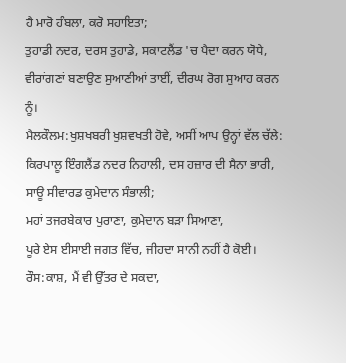ਹੈ ਮਾਰੋ ਹੰਬਲਾ, ਕਰੋ ਸਹਾਇਤਾ;
ਤੁਹਾਡੀ ਨਦਰ, ਦਰਸ ਤੁਹਾਡੇ, ਸਕਾਟਲੈਂਡ 'ਚ ਪੈਦਾ ਕਰਨ ਯੋਧੇ,
ਵੀਰਾਂਗਣਾਂ ਬਣਾਉਣ ਸੁਆਣੀਆਂ ਤਾਈਂ, ਦੀਰਘ ਰੋਗ ਸੁਆਹ ਕਰਨ ਨੂੰ।
ਮੈਲਕੌਲਮ:ਖੁਸ਼ਖਬਰੀ ਖੁਸ਼ਵਖਤੀ ਹੋਵੇ, ਅਸੀਂ ਆਪ ਉਨ੍ਹਾਂ ਵੱਲ ਚੱਲੇ:
ਕਿਰਪਾਲੂ ਇੰਗਲੈਂਡ ਨਦਰ ਨਿਹਾਲੀ, ਦਸ ਹਜ਼ਾਰ ਦੀ ਸੈਨਾ ਭਾਰੀ,
ਸਾਊ ਸੀਵਾਰਡ ਕੁਮੇਦਾਨ ਸੰਭਾਲੀ;
ਮਹਾਂ ਤਜਰਬੇਕਾਰ ਪੁਰਾਣਾ, ਕੁਮੇਦਾਨ ਬੜਾ ਸਿਆਣਾ,
ਪੂਰੇ ਏਸ ਈਸਾਈ ਜਗਤ ਵਿੱਚ, ਜੀਹਦਾ ਸਾਨੀ ਨਹੀਂ ਹੈ ਕੋਈ।
ਰੌਸ:ਕਾਸ਼, ਮੈਂ ਵੀ ਉੱਤਰ ਦੇ ਸਕਦਾ,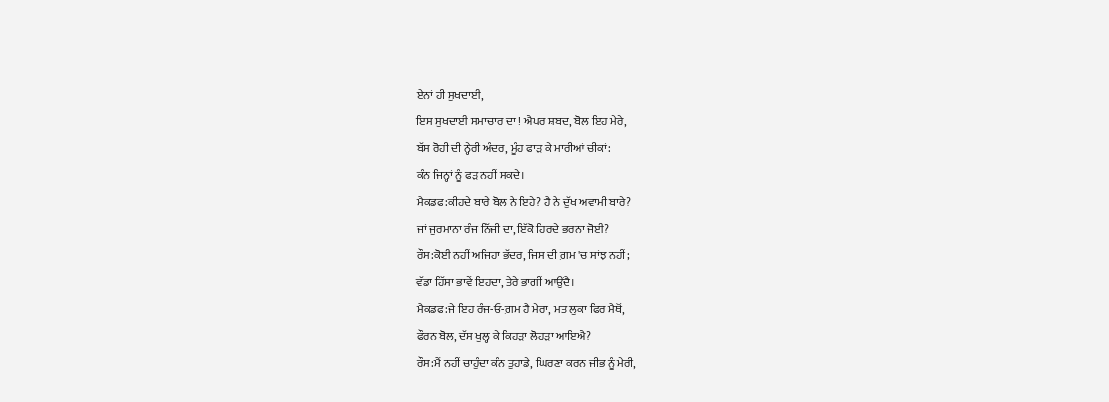ਏਨਾਂ ਹੀ ਸੁਖਦਾਈ,
ਇਸ ਸੁਖਦਾਈ ਸਮਾਚਾਰ ਦਾ ! ਐਪਰ ਸ਼ਬਦ, ਬੋਲ ਇਹ ਮੇਰੇ,
ਬੱਸ ਰੋਹੀ ਦੀ ਨ੍ਹੇਰੀ ਅੰਦਰ, ਮੂੰਹ ਫਾੜ ਕੇ ਮਾਰੀਆਂ ਚੀਕਾਂ:
ਕੰਨ ਜਿਨ੍ਹਾਂ ਨੂੰ ਫੜ ਨਹੀਂ ਸਕਦੇ।
ਮੈਕਡਫ:ਕੀਹਦੇ ਬਾਰੇ ਬੋਲ ਨੇ ਇਹੇ? ਹੈ ਨੇ ਦੁੱਖ ਅਵਾਮੀ ਬਾਰੇ?
ਜਾਂ ਜੁਰਮਾਨਾ ਰੰਜ ਨਿੱਜੀ ਦਾ, ਇੱਕੋ ਹਿਰਦੇ ਭਰਨਾ ਜੋਈ?
ਰੌਸ:ਕੋਈ ਨਹੀਂ ਅਜਿਹਾ ਭੱਦਰ, ਜਿਸ ਦੀ ਗ਼ਮ 'ਚ ਸਾਂਝ ਨਹੀਂ;
ਵੱਡਾ ਹਿੱਸਾ ਭਾਵੇਂ ਇਹਦਾ, ਤੇਰੇ ਭਾਗੀਂ ਆਉਂਦੈ।
ਮੈਕਡਫ:ਜੇ ਇਹ ਰੰਜ-ਓ-ਗ਼ਮ ਹੈ ਮੇਰਾ, ਮਤ ਲੁਕਾ ਫਿਰ ਮੈਥੋਂ,
ਫੌਰਨ ਬੋਲ, ਦੱਸ ਖੁਲ੍ਹ ਕੇ ਕਿਹੜਾ ਲੋਹੜਾ ਆਇਐ?
ਰੌਸ:ਮੈਂ ਨਹੀਂ ਚਾਹੁੰਦਾ ਕੰਨ ਤੁਹਾਡੇ, ਘਿਰਣਾ ਕਰਨ ਜੀਭ ਨੂੰ ਮੇਰੀ,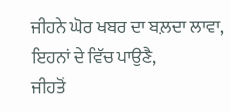ਜੀਹਨੇ ਘੋਰ ਖਬਰ ਦਾ ਬਲ਼ਦਾ ਲਾਵਾ, ਇਹਨਾਂ ਦੇ ਵਿੱਚ ਪਾਉਣੈ,
ਜੀਹਤੋਂ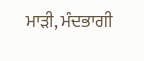ਮਾੜੀ, ਮੰਦਭਾਗੀ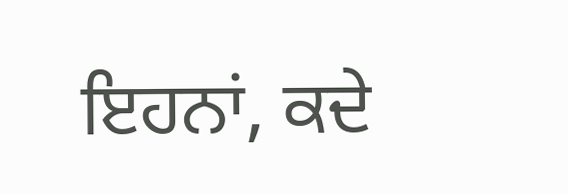ਇਹਨਾਂ, ਕਦੇ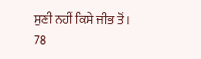ਸੁਣੀ ਨਹੀਂ ਕਿਸੇ ਜੀਭ ਤੋਂ।
78